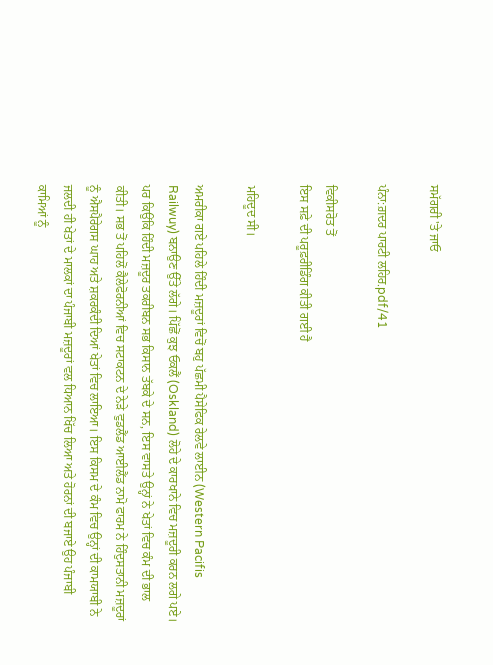ਸਮੱਗਰੀ 'ਤੇ ਜਾਓ

ਪੰਨਾ:ਗ਼ਦਰ ਪਾਰਟੀ ਲਹਿਰ.pdf/41

ਵਿਕੀਸਰੋਤ ਤੋਂ
ਇਸ ਸਫ਼ੇ ਦੀ ਪਰੂਫ਼ਰੀਡਿੰਗ ਕੀਤੀ ਗਈ ਹੈ

ਮਹਿਦੂਦ ਸੀ।

ਅਮਰੀਕਾ ਗਏ ਪਹਿਲੇ ਹਿੰਦੀ ਮਜ਼ਦੂਰਾਂ ਵਿਚੋਂ ਬਹੁ ਪੱਛਮੀ ਪੈਸੇਫਿਕ ਰੇਲਵੇ ਲਾਈਨ (Western Pacifis Railwuy) ਬਨਾਉਣ ਉੱਤੇ ਲੱਗੇ। ਪਿੱਛੋਂ ਕੁਝ ਓਕਲੈਂ (Oskland) ਲੋਹੇ ਦੇ ਕਾਰਖਾਨੇ ਵਿਚ ਮਜ਼ਦੂਰੀ ਕਰਨ ਲਗੇ ਪਏ। ਪਰ ਕਿਉਂਕਿ ਹਿੰਦੀ ਮਜ਼ਦੂਰ ਤਕਰੀਬਨ ਸਭ ਕਿਸਾਨ ਤੱਬਕੇ ਦੇ ਸਨ, ਇਸ ਵਾਸਤੇ ਉਨ੍ਹਾਂ ਨੇ ਖੇਤਾਂ ਵਿਚ ਕੰਮ ਦੀ ਭਾਲ ਕੀਤੀ। ਸਭ ਤੋਂ ਪਹਿਲੋਂ ਕੈਲੇਫੋਰਨੀਆਂ ਵਿਚ ਸਟਾਕਟਨ ਦੇ ਨੇੜੇ ਵੁਡਲੈਂਡ ਆਈਲੈਂਡ ਨਾਮੋ ਫਾਰਮ ਨੇ ਹਿੰਦੁਸਤਾਨੀ ਮਜ਼ਦੂਰਾਂ ਨੂੰ ਐਸਪੈਰੇਗਸ ਘਾਹ ਅਤੇ ਸ਼ਕਰਕੰਦੀ ਦਿਆਂ ਖੇਤਾਂ ਵਿਚ ਲਾਇਆ। ਇਸ ਕਿਸਮ ਦੇ ਕੰਮ ਵਿਚ ਉਨ੍ਹਾਂ ਦੀ ਕਾਮਯਾਬੀ ਨੇ ਜਲਦੀ ਹੀ ਖੇਤਾਂ ਦੇ ਮਾਲਕਾਂ ਦਾ ਪੰਜਾਬੀ ਮਜ਼ਦੂਰਾਂ ਵਲ ਧਿਆਨ ਖਿੱਚ ਲਿਆ ਅਤੇ ਹੋਰਨਾਂ ਦੀ ਬਜਾਏ ਉਹ ਪੰਜਾਬੀ ਕਾਮਿਆਂ ਨੂੰ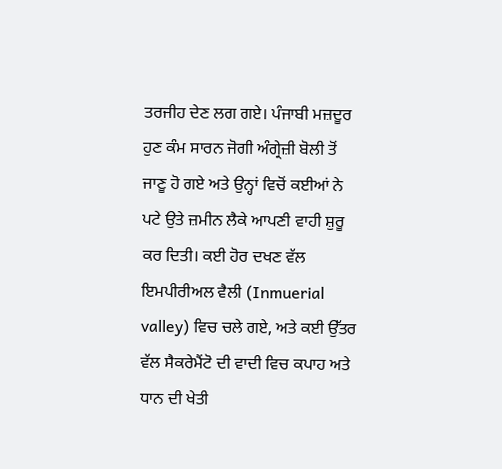ਤਰਜੀਹ ਦੇਣ ਲਗ ਗਏ। ਪੰਜਾਬੀ ਮਜ਼ਦੂਰ ਹੁਣ ਕੰਮ ਸਾਰਨ ਜੋਗੀ ਅੰਗ੍ਰੇਜ਼ੀ ਬੋਲੀ ਤੋਂ ਜਾਣੂ ਹੋ ਗਏ ਅਤੇ ਉਨ੍ਹਾਂ ਵਿਚੋਂ ਕਈਆਂ ਨੇ ਪਟੇ ਉਤੇ ਜ਼ਮੀਨ ਲੈਕੇ ਆਪਣੀ ਵਾਹੀ ਸ਼ੁਰੂ ਕਰ ਦਿਤੀ। ਕਈ ਹੋਰ ਦਖਣ ਵੱਲ ਇਮਪੀਰੀਅਲ ਵੈਲੀ (Inmuerial valley) ਵਿਚ ਚਲੇ ਗਏ, ਅਤੇ ਕਈ ਉੱਤਰ ਵੱਲ ਸੈਕਰੇਮੈਂਟੋ ਦੀ ਵਾਦੀ ਵਿਚ ਕਪਾਹ ਅਤੇ ਧਾਨ ਦੀ ਖੇਤੀ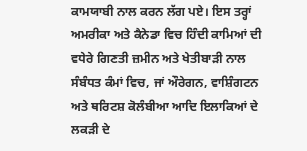ਕਾਮਯਾਬੀ ਨਾਲ ਕਰਨ ਲੱਗ ਪਏ। ਇਸ ਤਰ੍ਹਾਂ ਅਮਰੀਕਾ ਅਤੇ ਕੈਨੇਡਾ ਵਿਚ ਹਿੰਦੀ ਕਾਮਿਆਂ ਦੀ ਵਧੇਰੇ ਗਿਣਤੀ ਜ਼ਮੀਨ ਅਤੇ ਖੇਤੀਬਾੜੀ ਨਾਲ ਸੰਬੰਧਤ ਕੰਮਾਂ ਵਿਚ, ਜਾਂ ਔਰੇਗਨ, ਵਾਸ਼ਿੰਗਟਨ ਅਤੇ ਥਰਿਟਸ਼ ਕੋਲੰਬੀਆ ਆਦਿ ਇਲਾਕਿਆਂ ਦੇ ਲਕੜੀ ਦੇ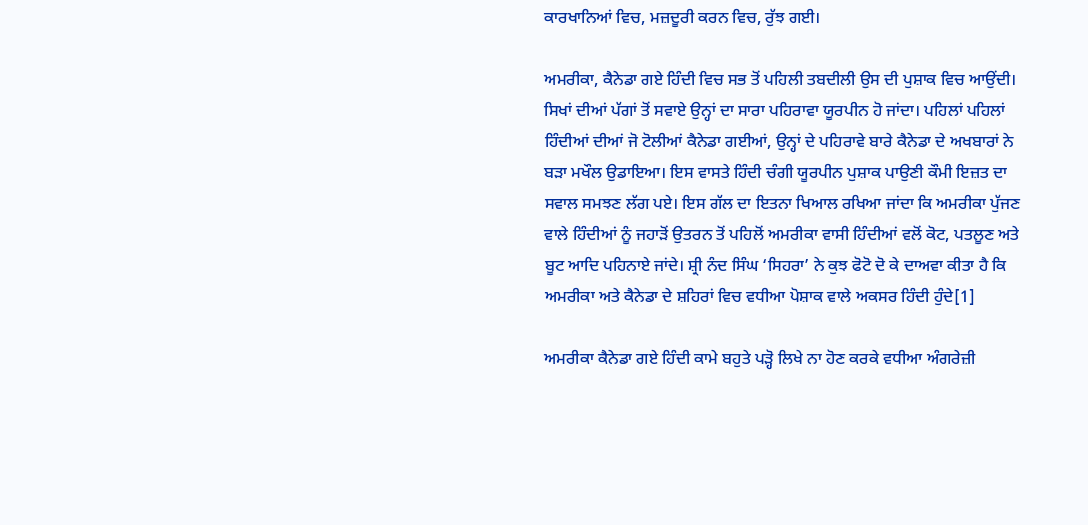ਕਾਰਖਾਨਿਆਂ ਵਿਚ, ਮਜ਼ਦੂਰੀ ਕਰਨ ਵਿਚ, ਰੁੱਝ ਗਈ।

ਅਮਰੀਕਾ, ਕੈਨੇਡਾ ਗਏ ਹਿੰਦੀ ਵਿਚ ਸਭ ਤੋਂ ਪਹਿਲੀ ਤਬਦੀਲੀ ਉਸ ਦੀ ਪੁਸ਼ਾਕ ਵਿਚ ਆਉਂਦੀ। ਸਿਖਾਂ ਦੀਆਂ ਪੱਗਾਂ ਤੋਂ ਸਵਾਏ ਉਨ੍ਹਾਂ ਦਾ ਸਾਰਾ ਪਹਿਰਾਵਾ ਯੂਰਪੀਨ ਹੋ ਜਾਂਦਾ। ਪਹਿਲਾਂ ਪਹਿਲਾਂ ਹਿੰਦੀਆਂ ਦੀਆਂ ਜੋ ਟੋਲੀਆਂ ਕੈਨੇਡਾ ਗਈਆਂ, ਉਨ੍ਹਾਂ ਦੇ ਪਹਿਰਾਵੇ ਬਾਰੇ ਕੈਨੇਡਾ ਦੇ ਅਖਬਾਰਾਂ ਨੇ ਬੜਾ ਮਖੌਲ ਉਡਾਇਆ। ਇਸ ਵਾਸਤੇ ਹਿੰਦੀ ਚੰਗੀ ਯੂਰਪੀਨ ਪੁਸ਼ਾਕ ਪਾਉਣੀ ਕੌਮੀ ਇਜ਼ਤ ਦਾ ਸਵਾਲ ਸਮਝਣ ਲੱਗ ਪਏ। ਇਸ ਗੱਲ ਦਾ ਇਤਨਾ ਖਿਆਲ ਰਖਿਆ ਜਾਂਦਾ ਕਿ ਅਮਰੀਕਾ ਪੁੱਜਣ ਵਾਲੇ ਹਿੰਦੀਆਂ ਨੂੰ ਜਹਾੜੋਂ ਉਤਰਨ ਤੋਂ ਪਹਿਲੋਂ ਅਮਰੀਕਾ ਵਾਸੀ ਹਿੰਦੀਆਂ ਵਲੋਂ ਕੋਟ, ਪਤਲੂਣ ਅਤੇ ਬੂਟ ਆਦਿ ਪਹਿਨਾਏ ਜਾਂਦੇ। ਸ਼੍ਰੀ ਨੰਦ ਸਿੰਘ ‘ਸਿਹਰਾ’ ਨੇ ਕੁਝ ਫੋਟੋ ਦੋ ਕੇ ਦਾਅਵਾ ਕੀਤਾ ਹੈ ਕਿ ਅਮਰੀਕਾ ਅਤੇ ਕੈਨੇਡਾ ਦੇ ਸ਼ਹਿਰਾਂ ਵਿਚ ਵਧੀਆ ਪੋਸ਼ਾਕ ਵਾਲੇ ਅਕਸਰ ਹਿੰਦੀ ਹੁੰਦੇ[1]

ਅਮਰੀਕਾ ਕੈਨੇਡਾ ਗਏ ਹਿੰਦੀ ਕਾਮੇ ਬਹੁਤੇ ਪੜ੍ਹੋ ਲਿਖੇ ਨਾ ਹੋਣ ਕਰਕੇ ਵਧੀਆ ਅੰਗਰੇਜ਼ੀ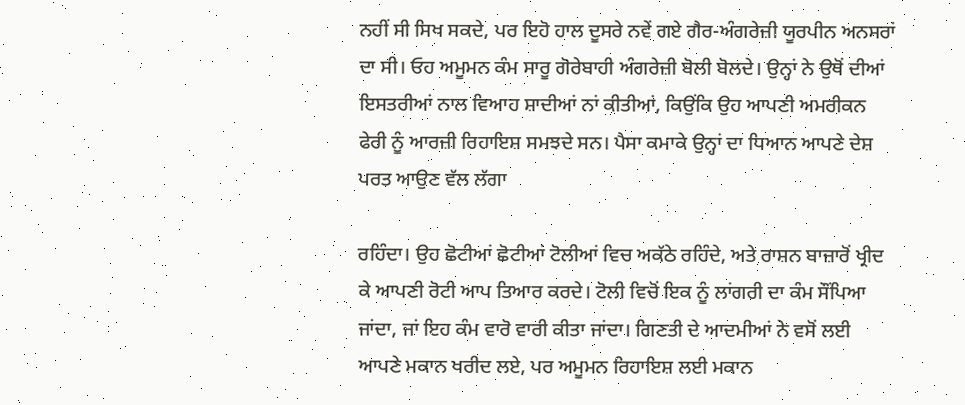ਨਹੀਂ ਸੀ ਸਿਖ ਸਕਦੇ, ਪਰ ਇਹੋ ਹਾਲ ਦੂਸਰੇ ਨਵੇਂ ਗਏ ਗੈਰ-ਅੰਗਰੇਜ਼ੀ ਯੂਰਪੀਨ ਅਨਸਰਾਂ ਦਾ ਸੀ। ਓਹ ਅਮੂਮਨ ਕੰਮ ਸਾਰੂ ਗੋਰੇਬਾਹੀ ਅੰਗਰੇਜ਼ੀ ਬੋਲੀ ਬੋਲਦੇ। ਉਨ੍ਹਾਂ ਨੇ ਉਥੋਂ ਦੀਆਂ ਇਸਤਰੀਆਂ ਨਾਲ ਵਿਆਹ ਸ਼ਾਦੀਆਂ ਨਾਂ ਕੀਤੀਆਂ, ਕਿਉਂਕਿ ਉਹ ਆਪਣੀ ਅਮਰੀਕਨ ਫੇਰੀ ਨੂੰ ਆਰਜ਼ੀ ਰਿਹਾਇਸ਼ ਸਮਝਦੇ ਸਨ। ਪੈਸਾ ਕਮਾਕੇ ਉਨ੍ਹਾਂ ਦਾ ਧਿਆਨ ਆਪਣੇ ਦੇਸ਼ ਪਰਤ ਆਉਣ ਵੱਲ ਲੱਗਾ

ਰਹਿੰਦਾ। ਉਹ ਛੋਟੀਆਂ ਛੋਟੀਆਂ ਟੋਲੀਆਂ ਵਿਚ ਅਕੱਠੇ ਰਹਿੰਦੇ, ਅਤੇ ਰਾਸ਼ਨ ਬਾਜ਼ਾਰੋਂ ਖ੍ਰੀਦ ਕੇ ਆਪਣੀ ਰੋਟੀ ਆਪ ਤਿਆਰ ਕਰਦੇ। ਟੋਲੀ ਵਿਚੋਂ ਇਕ ਨੂੰ ਲਾਂਗਰੀ ਦਾ ਕੰਮ ਸੌਂਪਿਆ ਜਾਂਦਾ, ਜਾਂ ਇਹ ਕੰਮ ਵਾਰੋ ਵਾਰੀ ਕੀਤਾ ਜਾਂਦਾ। ਗਿਣਤੀ ਦੇ ਆਦਮੀਆਂ ਨੇ ਵਸੋਂ ਲਈ ਆਪਣੇ ਮਕਾਨ ਖਰੀਦ ਲਏ, ਪਰ ਅਮੂਮਨ ਰਿਹਾਇਸ਼ ਲਈ ਮਕਾਨ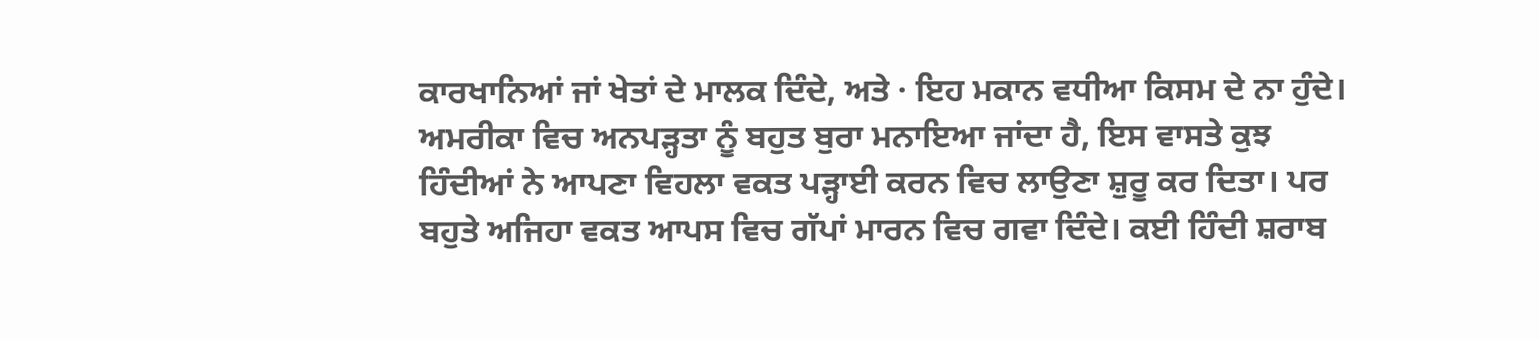ਕਾਰਖਾਨਿਆਂ ਜਾਂ ਖੇਤਾਂ ਦੇ ਮਾਲਕ ਦਿੰਦੇ, ਅਤੇ · ਇਹ ਮਕਾਨ ਵਧੀਆ ਕਿਸਮ ਦੇ ਨਾ ਹੁੰਦੇ। ਅਮਰੀਕਾ ਵਿਚ ਅਨਪੜ੍ਹਤਾ ਨੂੰ ਬਹੁਤ ਬੁਰਾ ਮਨਾਇਆ ਜਾਂਦਾ ਹੈ, ਇਸ ਵਾਸਤੇ ਕੁਝ ਹਿੰਦੀਆਂ ਨੇ ਆਪਣਾ ਵਿਹਲਾ ਵਕਤ ਪੜ੍ਹਾਈ ਕਰਨ ਵਿਚ ਲਾਉਣਾ ਸ਼ੁਰੂ ਕਰ ਦਿਤਾ। ਪਰ ਬਹੁਤੇ ਅਜਿਹਾ ਵਕਤ ਆਪਸ ਵਿਚ ਗੱਪਾਂ ਮਾਰਨ ਵਿਚ ਗਵਾ ਦਿੰਦੇ। ਕਈ ਹਿੰਦੀ ਸ਼ਰਾਬ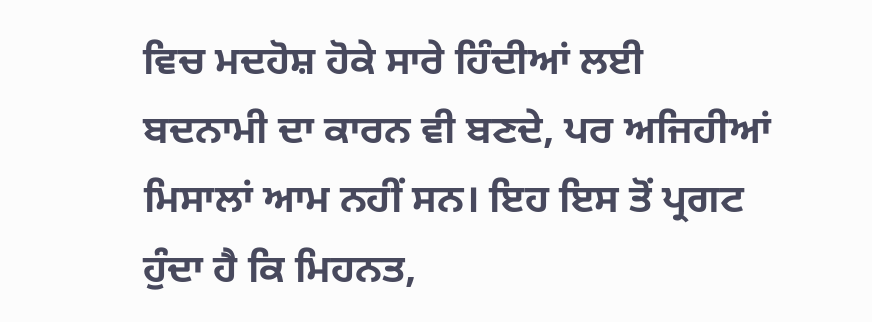ਵਿਚ ਮਦਹੋਸ਼ ਹੋਕੇ ਸਾਰੇ ਹਿੰਦੀਆਂ ਲਈ ਬਦਨਾਮੀ ਦਾ ਕਾਰਨ ਵੀ ਬਣਦੇ, ਪਰ ਅਜਿਹੀਆਂ ਮਿਸਾਲਾਂ ਆਮ ਨਹੀਂ ਸਨ। ਇਹ ਇਸ ਤੋਂ ਪ੍ਰਗਟ ਹੁੰਦਾ ਹੈ ਕਿ ਮਿਹਨਤ,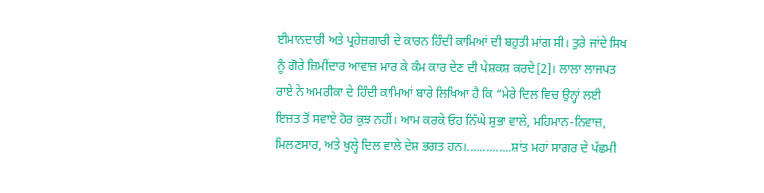ਈਮਾਨਦਾਰੀ ਅਤੇ ਪ੍ਰਹੇਜ਼ਗਾਰੀ ਦੇ ਕਾਰਨ ਹਿੰਦੀ ਕਾਮਿਆਂ ਦੀ ਬਹੁਤੀ ਮਾਂਗ ਸੀ। ਤੁਰੇ ਜਾਂਦੇ ਸਿਖ ਨੂੰ ਗੋਰੇ ਜ਼ਿਮੀਂਦਾਰ ਆਵਾਜ਼ ਮਾਰ ਕੇ ਕੰਮ ਕਾਰ ਦੇਣ ਦੀ ਪੇਸ਼ਕਸ਼ ਕਰਦੇ[2]। ਲਾਲਾ ਲਾਜਪਤ ਰਾਏ ਨੇ ਅਮਰੀਕਾ ਦੇ ਹਿੰਦੀ ਕਾਮਿਆਂ ਬਾਰੇ ਲਿਖਿਆ ਹੈ ਕਿ “ਮੇਰੇ ਦਿਲ ਵਿਚ ਉਨ੍ਹਾਂ ਲਈ ਇਜ਼ਤ ਤੋਂ ਸਵਾਏ ਹੋਰ ਕੁਝ ਨਹੀਂ। ਆਮ ਕਰਕੇ ਓਹ ਨਿੱਘੇ ਸੁਭਾ ਵਾਲੇ, ਮਹਿਮਾਨ-ਨਿਵਾਜ਼, ਮਿਲਣਸਾਰ, ਅਤੇ ਖੁਲ੍ਹੇ ਦਿਲ ਵਾਲੇ ਦੇਸ਼ ਭਗਤ ਹਨ।..............ਸ਼ਾਂਤ ਮਹਾਂ ਸਾਗਰ ਦੇ ਪੱਛਮੀ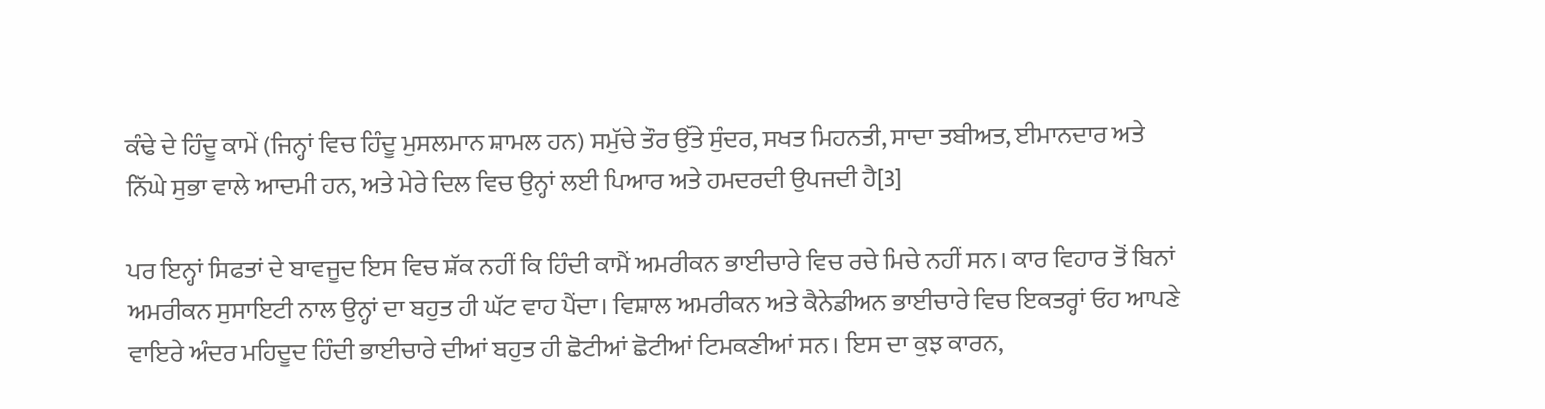ਕੰਢੇ ਦੇ ਹਿੰਦੂ ਕਾਮੇਂ (ਜਿਨ੍ਹਾਂ ਵਿਚ ਹਿੰਦੂ ਮੁਸਲਮਾਨ ਸ਼ਾਮਲ ਹਨ) ਸਮੁੱਚੇ ਤੌਰ ਉੱਤੇ ਸੁੰਦਰ, ਸਖਤ ਮਿਹਨਤੀ, ਸਾਦਾ ਤਬੀਅਤ, ਈਮਾਨਦਾਰ ਅਤੇ ਨਿੱਘੇ ਸੁਭਾ ਵਾਲੇ ਆਦਮੀ ਹਨ, ਅਤੇ ਮੇਰੇ ਦਿਲ ਵਿਚ ਉਨ੍ਹਾਂ ਲਈ ਪਿਆਰ ਅਤੇ ਹਮਦਰਦੀ ਉਪਜਦੀ ਹੈ[3]

ਪਰ ਇਨ੍ਹਾਂ ਸਿਫਤਾਂ ਦੇ ਬਾਵਜੂਦ ਇਸ ਵਿਚ ਸ਼ੱਕ ਨਹੀਂ ਕਿ ਹਿੰਦੀ ਕਾਮੈਂ ਅਮਰੀਕਨ ਭਾਈਚਾਰੇ ਵਿਚ ਰਚੇ ਮਿਚੇ ਨਹੀਂ ਸਨ। ਕਾਰ ਵਿਹਾਰ ਤੋਂ ਬਿਨਾਂ ਅਮਰੀਕਨ ਸੁਸਾਇਟੀ ਨਾਲ ਉਨ੍ਹਾਂ ਦਾ ਬਹੁਤ ਹੀ ਘੱਟ ਵਾਹ ਪੈਂਦਾ। ਵਿਸ਼ਾਲ ਅਮਰੀਕਨ ਅਤੇ ਕੈਨੇਡੀਅਨ ਭਾਈਚਾਰੇ ਵਿਚ ਇਕਤਰ੍ਹਾਂ ਓਹ ਆਪਣੇ ਵਾਇਰੇ ਅੰਦਰ ਮਹਿਦੂਦ ਹਿੰਦੀ ਭਾਈਚਾਰੇ ਦੀਆਂ ਬਹੁਤ ਹੀ ਛੋਟੀਆਂ ਛੋਟੀਆਂ ਟਿਮਕਣੀਆਂ ਸਨ। ਇਸ ਦਾ ਕੁਝ ਕਾਰਨ,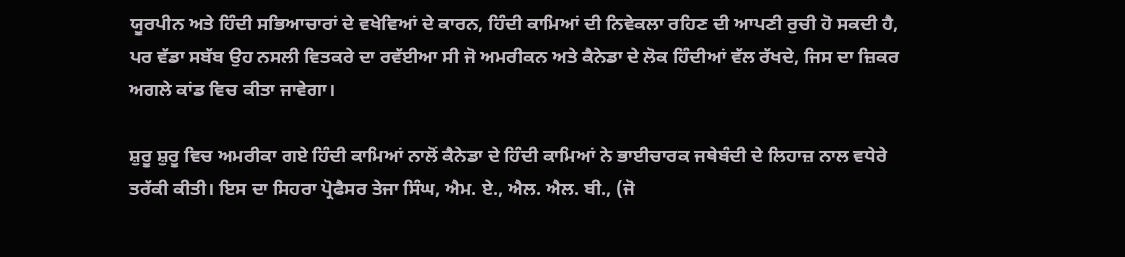ਯੂਰਪੀਨ ਅਤੇ ਹਿੰਦੀ ਸਭਿਆਚਾਰਾਂ ਦੇ ਵਖੇਵਿਆਂ ਦੇ ਕਾਰਨ, ਹਿੰਦੀ ਕਾਮਿਆਂ ਦੀ ਨਿਵੇਕਲਾ ਰਹਿਣ ਦੀ ਆਪਣੀ ਰੁਚੀ ਹੋ ਸਕਦੀ ਹੈ, ਪਰ ਵੱਡਾ ਸਬੱਬ ਉਹ ਨਸਲੀ ਵਿਤਕਰੇ ਦਾ ਰਵੱਈਆ ਸੀ ਜੋ ਅਮਰੀਕਨ ਅਤੇ ਕੈਨੇਡਾ ਦੇ ਲੋਕ ਹਿੰਦੀਆਂ ਵੱਲ ਰੱਖਦੇ, ਜਿਸ ਦਾ ਜ਼ਿਕਰ ਅਗਲੇ ਕਾਂਡ ਵਿਚ ਕੀਤਾ ਜਾਵੇਗਾ।

ਸ਼ੁਰੂ ਸ਼ੁਰੂ ਵਿਚ ਅਮਰੀਕਾ ਗਏ ਹਿੰਦੀ ਕਾਮਿਆਂ ਨਾਲੋਂ ਕੈਨੇਡਾ ਦੇ ਹਿੰਦੀ ਕਾਮਿਆਂ ਨੇ ਭਾਈਚਾਰਕ ਜਥੇਬੰਦੀ ਦੇ ਲਿਹਾਜ਼ ਨਾਲ ਵਧੇਰੇ ਤਰੱਕੀ ਕੀਤੀ। ਇਸ ਦਾ ਸਿਹਰਾ ਪ੍ਰੋਫੈਸਰ ਤੇਜਾ ਸਿੰਘ, ਐਮ. ਏ., ਐਲ. ਐਲ. ਬੀ., (ਜੋ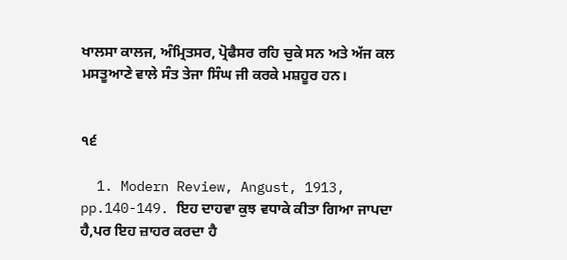ਖਾਲਸਾ ਕਾਲਜ, ਅੰਮ੍ਰਿਤਸਰ, ਪ੍ਰੋਫੈਸਰ ਰਹਿ ਚੁਕੇ ਸਨ ਅਤੇ ਅੱਜ ਕਲ ਮਸਤੂਆਣੇ ਵਾਲੇ ਸੰਤ ਤੇਜਾ ਸਿੰਘ ਜੀ ਕਰਕੇ ਮਸ਼ਹੂਰ ਹਨ।


੧੬

  1. Modern Review, Angust, 1913, pp.140-149. ਇਹ ਦਾਹਵਾ ਕੁਝ ਵਧਾਕੇ ਕੀਤਾ ਗਿਆ ਜਾਪਦਾ ਹੈ,ਪਰ ਇਹ ਜ਼ਾਹਰ ਕਰਦਾ ਹੈ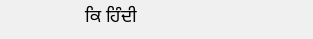ਕਿ ਹਿੰਦੀ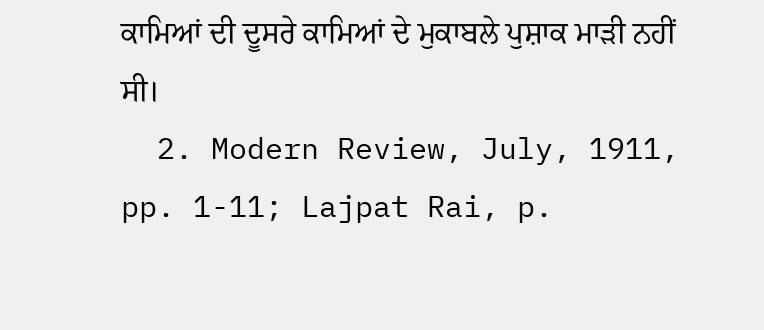ਕਾਮਿਆਂ ਦੀ ਦੂਸਰੇ ਕਾਮਿਆਂ ਦੇ ਮੁਕਾਬਲੇ ਪੁਸ਼ਾਕ ਮਾੜੀ ਨਹੀਂ ਸੀ।
  2. Modern Review, July, 1911, pp. 1-11; Lajpat Rai, p.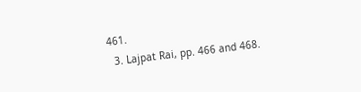461.
  3. Lajpat Rai, pp. 466 and 468.